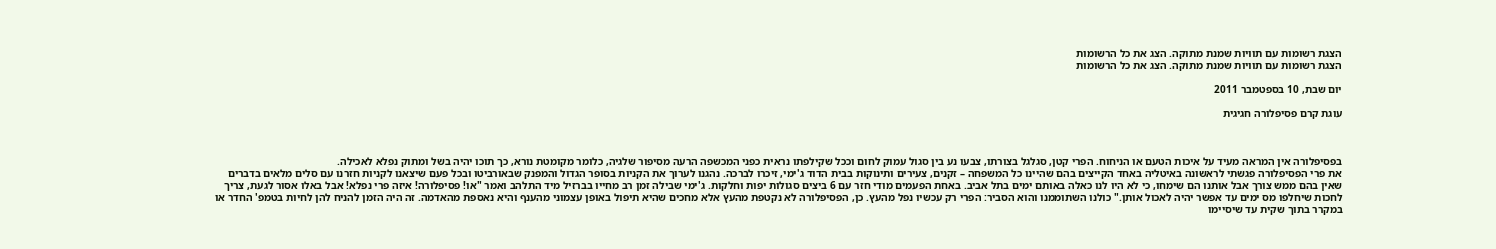הצגת רשומות עם תוויות שמנת מתוקה. הצג את כל הרשומות
הצגת רשומות עם תוויות שמנת מתוקה. הצג את כל הרשומות

יום שבת, 10 בספטמבר 2011

עוגת קרם פסיפלורה חגיגית



בפסיפלורה אין המראה מעיד על איכות הטעם או הניחוח. הפרי קטן, סגלגל בצורתו, צבעו נע בין סגול עמוק לחום וככל שקילפתו נראית כפני המכשפה הרעה מסיפור שלגיה, כלומר מקומטת נורא, כך תוכו יהיה בשל ומתוק נפלא לאכילה.
את פרי הפסיפלורה פגשתי לראשונה באיטליה באחד הקייצים בהם שהיינו כל המשפחה – זקנים, צעירים ותינוקות בבית הדוד ג'ימי, זיכרו לברכה. נהגנו לערוך את הקניות בסופר הגדול והמפנק שבאורביטו ובכל פעם שיצאנו לקניות חזרנו עם סלים מלאים בדברים שאין בהם ממש צורך אבל אותנו הם שימחו, כי לא היו לנו כאלה באותם ימים בתל אביב. באחת הפעמים מודי חזר עם 6 ביצים סגולות יפות וחלקות. ג'ימי שבילה זמן רב מחייו בברזיל מיד התלהב ואמר "או! פסיפלורה! איזה פרי נפלא! אבל באלו אסור לגעת, צריך לחכות שיחלפו מס ימים עד אפשר יהיה לאכול אותן." כולנו השתוממנו והוא הסביר: הפרי רק עכשיו נפל מהעץ. כן, הפסיפלורה לא נקטפת מהעץ אלא מחכים שהיא תיפול באופן עצמוני מהענף והיא נאספת מהאדמה. זה היה הזמן להניח להן לחיות בטמפ' החדר או במקרר בתוך שקית עד שיסיימו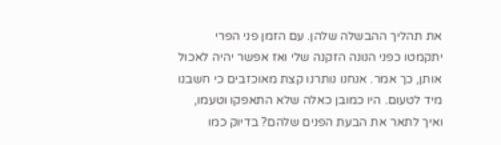את תהליך ההבשלה שלהן. עם הזמן פני הפרי יתקמטו כפני הנונה הזקנה שלי ואז אפשר יהיה לאכול אותן, כך אמר. אנחנו נותרנו קצת מאוכזבים כי חשבנו מיד לטעום. היו כמובן כאלה שלא התאפקו וטעמו, ואיך לתאר את הבעת הפנים שלהם? בדיוק כמו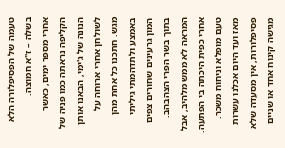טעמה של הפסיפלורה הלא בשלה – ז"א חמוצה.
אחרי מספר ימים, כאשר הקליפה נראתה כמו פניה של הנונה של ג'ימי, הבאנו אותן לשולחן אחרי ארוחה על מגש. חתכנו כל אחת מהן באמצע ולתדהמתי גיליתי המון גרעינים שחורים צפים בתוך בשר הפרי הצהבהב. המראה לא ממש מלהיב, אבל אחרי כפית היכתה בי הפתעה. טעם מופלא וניחוח משכר. מאז ועד היום אכלנו עשרות פסיפלורות, אין מסעדה שלא מגישה קינוח אחד או שניים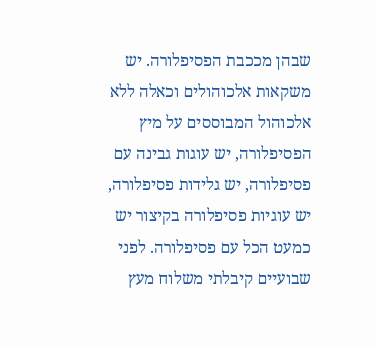שבהן מככבת הפסיפלורה. יש משקאות אלכוהולים וכאלה ללא אלכוהול המבוססים על מיץ הפסיפלורה, יש עוגות גבינה עם פסיפלורה, יש גלידות פסיפלורה, יש עוגיות פסיפלורה בקיצור יש כמעט הכל עם פסיפלורה. לפני שבועיים קיבלתי משלוח מעץ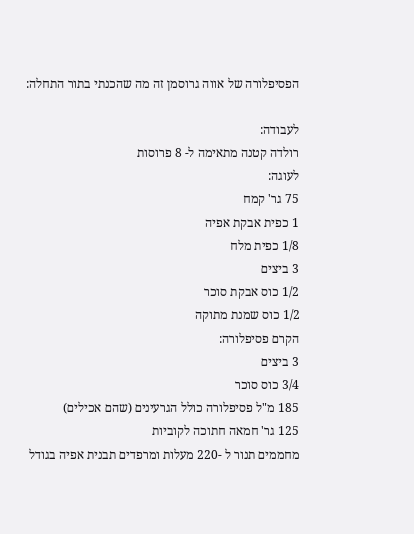הפסיפלורה של אווה גרוסמן זה מה שהכנתי בתור התחלה:

לעבודה:
רולדה קטנה מתאימה ל- 8 פרוסות
לעוגה:
75 גר' קמח
1 כפית אבקת אפיה
1/8 כפית מלח
3 ביצים
1/2 כוס אבקת סוכר
1/2 כוס שמנת מתוקה
הקרם פסיפלורה:
3 ביצים
3/4 כוס סוכר
185 מ"ל פסיפלורה כולל הגרעינים (שהם אכילים)
125 גר' חמאה חתוכה לקוביות
מחממים תנור ל -220 מעלות ומרפדים תבנית אפיה בגודל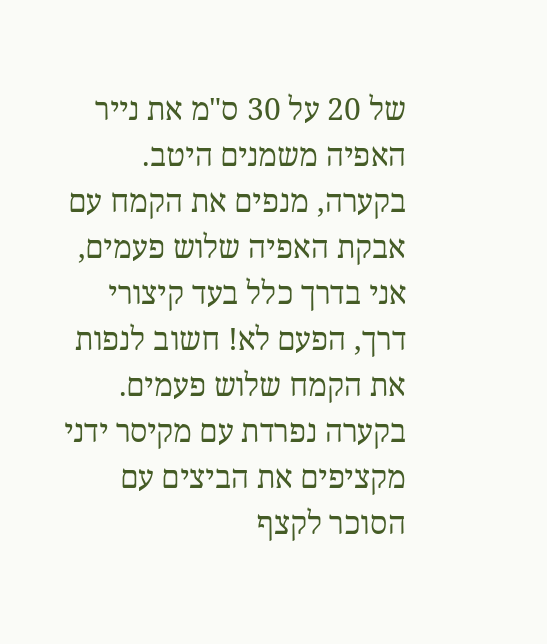של 20 על 30 ס"מ את נייר האפיה משמנים היטב.
בקערה, מנפים את הקמח עם אבקת האפיה שלוש פעמים, אני בדרך כלל בעד קיצורי דרך, הפעם לא! חשוב לנפות את הקמח שלוש פעמים.
בקערה נפרדת עם מקיסר ידני מקציפים את הביצים עם הסוכר לקצף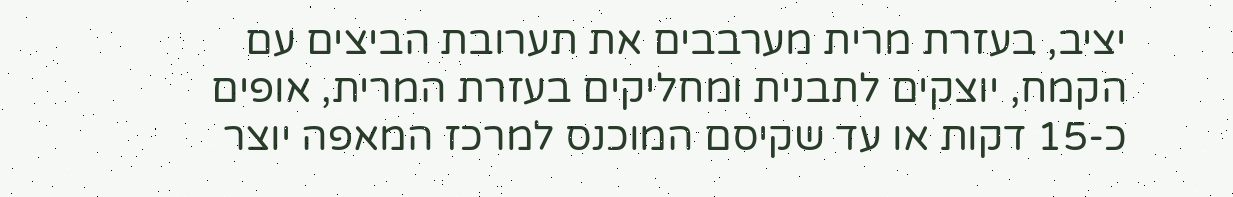יציב, בעזרת מרית מערבבים את תערובת הביצים עם הקמח, יוצקים לתבנית ומחליקים בעזרת המרית, אופים כ-15 דקות או עד שקיסם המוכנס למרכז המאפה יוצר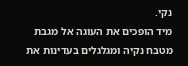נקי.
מיד הופכים את העוגה אל מגבת מטבח נקיה ומגלגלים בעדינות את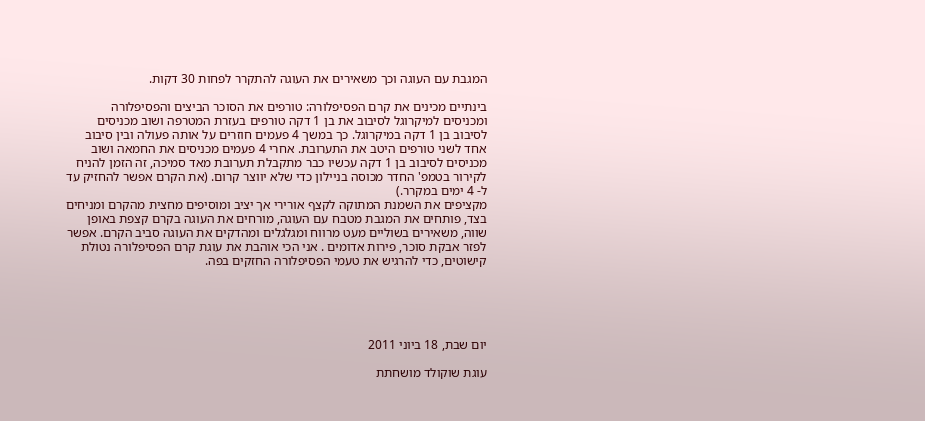המגבת עם העוגה וכך משאירים את העוגה להתקרר לפחות 30 דקות.

בינתיים מכינים את קרם הפסיפלורה: טורפים את הסוכר הביצים והפסיפלורה ומכניסים למיקרוגל לסיבוב את בן 1 דקה טורפים בעזרת המטרפה ושוב מכניסים לסיבוב בן 1 דקה במיקרוגל. כך במשך 4 פעמים חוזרים על אותה פעולה ובין סיבוב אחד לשני טורפים היטב את התערובת. אחרי 4 פעמים מכניסים את החמאה ושוב מכניסים לסיבוב בן 1 דקה עכשיו כבר מתקבלת תערובת מאד סמיכה, זה הזמן להניח לקירור בטמפ' החדר מכוסה בניילון כדי שלא יווצר קרום. (את הקרם אפשר להחזיק עד ל- 4 ימים במקרר.)
מקציפים את השמנת המתוקה לקצף אורירי אך יציב ומוסיפים מחצית מהקרם ומניחים בצד, פותחים את המגבת מטבח עם העוגה, מורחים את העוגה בקרם קצפת באופן שווה, משאירים בשוליים מעט מרווח ומגלגלים ומהדקים את העוגה סביב הקרם. אפשר לפזר אבקת סוכר, פירות אדומים . אני הכי אוהבת את עוגת קרם הפסיפלורה נטולת קישוטים, כדי להרגיש את טעמי הפסיפלורה החזקים בפה.





יום שבת, 18 ביוני 2011

עוגת שוקולד מושחתת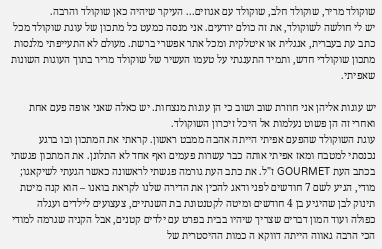שוקולד מריר, שוקולד חלב, שוקולד עם אגוזים... העיקר שיהיה כאן שוקולד והרבה.
יש לי חולשה לשוקולד, את זה כולם יודעים. אני מנסה כמעט כל מתכון של עוגת שוקולד מכל כתב עת בעברית, אנגלית או איטלקית ומכל אתר אפשרי ברשת. מעולם לא התעייפתי מלנסות מתכון שוקולדי חדש, ותמיד התענגתי על טעמו העשיר של שוקולד מריר בתוך העוגות השונות שאפיתי.

יש עוגות אליהן אני חוזרת שוב ושוב כי הן עוגות מנצחות. יש כאלה שאני אופה פעם אחת ואחרי זה הן פשוט נעלמות אל היכל זיכרון השוקולד.
עוגת השוקולד שהפעם אפיתי הייתה אהבה ממבט ראשון. קראתי את המתכון ובו ברגע נכנסתי למטבח ומאז אפיתי אותה כבר עשרות פעמים ואף אחד לא התלונן. את המתכון פגשתי בכתב העת GOURMET ז"ל. את כתב העת גורמה פגשתי לראשונה כאשר הגעתי לשיקאגו; מודי, הגיע לשם 7 חודשים לפני ודאג להכין את הדירה שלנו לקראת בואנו – הוא קנה מיטת תינוק לבן שהיגיע בן 4 חודשים ומיטה לקטנטונת בת השנתיים, צעצועים לילדים ועגלה כפולה ועוד המון דברים שצריך שיהיו בבית בפרט עם ילדים קטנים, אבל הקניה שגרמה למודי הכי הרבה גאווה הייתה דווקא ה כמות ההיסטרית של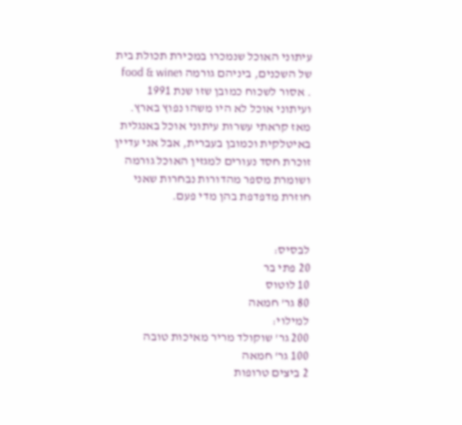עיתוני האוכל שנמכרו במכירת תכולת בית של השכנים, ביניהם גורמה וfood & wine . אסור לשכוח כמובן שזו שנת 1991 ועיתוני אוכל לא היו משהו נפוץ בארץ. מאז קראתי עשרות עיתוני אוכל באנגלית באיטלקית וכמובן בעברית, אבל אני עדיין זוכרת חסד נעורים למגזין האוכל גורמה ושומרת מספר מהדורות נבחרות שאני חוזרת מדפדפת בהן מדי פעם.


לבסיס:
20 פתי בר
10 לוטוס
80 גר' חמאה
למילוי:
200 גר' שוקולד מריר מאיכות טובה
100 גר' חמאה
2 ביצים טרופות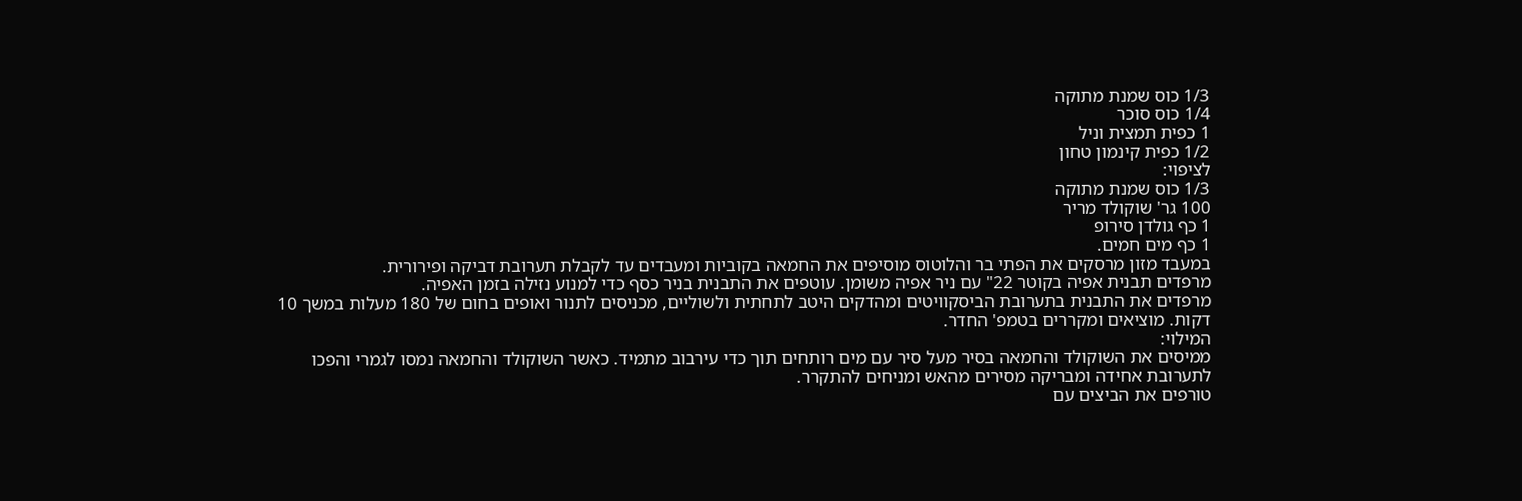1/3 כוס שמנת מתוקה
1/4 כוס סוכר
1 כפית תמצית וניל
1/2 כפית קינמון טחון
לציפוי:
1/3 כוס שמנת מתוקה
100 גר' שוקולד מריר
1 כף גולדן סירופ
1 כף מים חמים.
במעבד מזון מרסקים את הפתי בר והלוטוס מוסיפים את החמאה בקוביות ומעבדים עד לקבלת תערובת דביקה ופירורית.
מרפדים תבנית אפיה בקוטר 22" עם ניר אפיה משומן. עוטפים את התבנית בניר כסף כדי למנוע נזילה בזמן האפיה.
מרפדים את התבנית בתערובת הביסקוויטים ומהדקים היטב לתחתית ולשוליים, מכניסים לתנור ואופים בחום של 180 מעלות במשך 10 דקות. מוציאים ומקררים בטמפ' החדר.
המילוי:
ממיסים את השוקולד והחמאה בסיר מעל סיר עם מים רותחים תוך כדי עירבוב מתמיד. כאשר השוקולד והחמאה נמסו לגמרי והפכו לתערובת אחידה ומבריקה מסירים מהאש ומניחים להתקרר.
טורפים את הביצים עם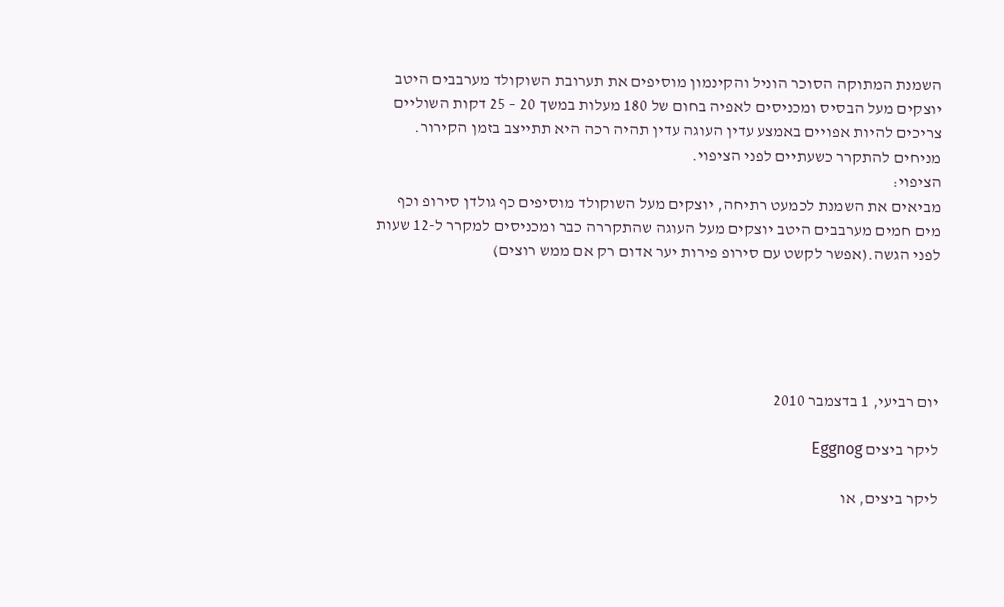השמנת המתוקה הסוכר הוניל והקינמון מוסיפים את תערובת השוקולד מערבבים היטב יוצקים מעל הבסיס ומכניסים לאפיה בחום של 180 מעלות במשך 20 – 25 דקות השוליים צריכים להיות אפויים באמצע עדין העוגה עדין תהיה רכה היא תתייצב בזמן הקירור. מניחים להתקרר כשעתיים לפני הציפוי.
הציפוי:
מביאים את השמנת לכמעט רתיחה, יוצקים מעל השוקולד מוסיפים כף גולדן סירופ וכף מים חמים מערבבים היטב יוצקים מעל העוגה שהתקררה כבר ומכניסים למקרר ל-12 שעות לפני הגשה.(אפשר לקשט עם סירופ פירות יער אדום רק אם ממש רוצים)





יום רביעי, 1 בדצמבר 2010

ליקר ביצים Eggnog

ליקר ביצים, או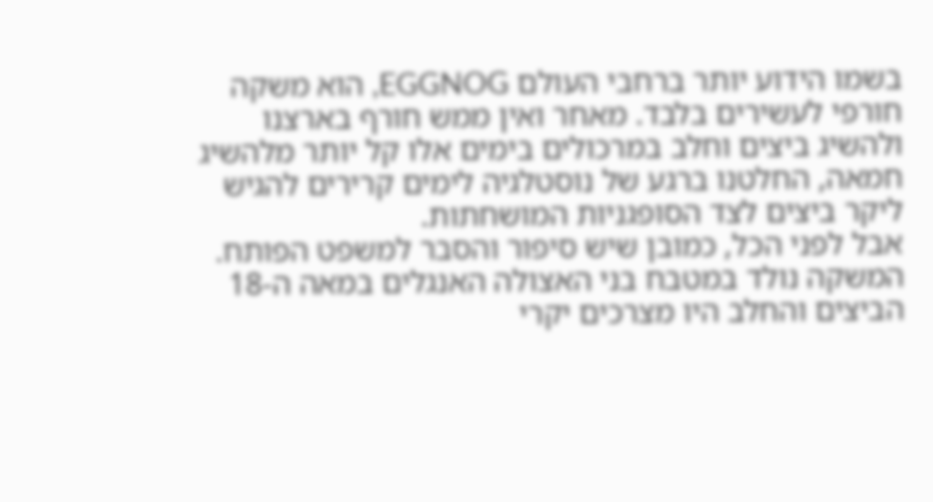בשמו הידוע יותר ברחבי העולם EGGNOG, הוא משקה חורפי לעשירים בלבד. מאחר ואין ממש חורף בארצנו ולהשיג ביצים וחלב במרכולים בימים אלו קל יותר מלהשיג חמאה, החלטנו ברגע של נוסטלגיה לימים קרירים להגיש ליקר ביצים לצד הסופגניות המושחתות.
אבל לפני הכל, כמובן שיש סיפור והסבר למשפט הפותח.
המשקה נולד במטבח בני האצולה האנגלים במאה ה-18 הביצים והחלב היו מצרכים יקרי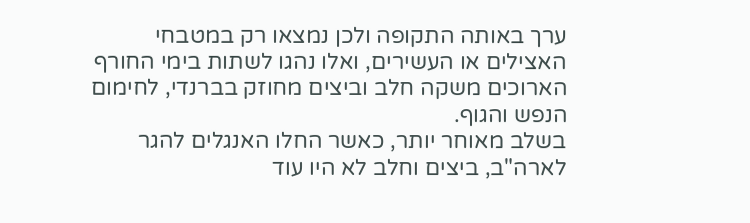ערך באותה התקופה ולכן נמצאו רק במטבחי האצילים או העשירים, ואלו נהגו לשתות בימי החורף הארוכים משקה חלב וביצים מחוזק בברנדי, לחימום הנפש והגוף.
בשלב מאוחר יותר, כאשר החלו האנגלים להגר לארה"ב, ביצים וחלב לא היו עוד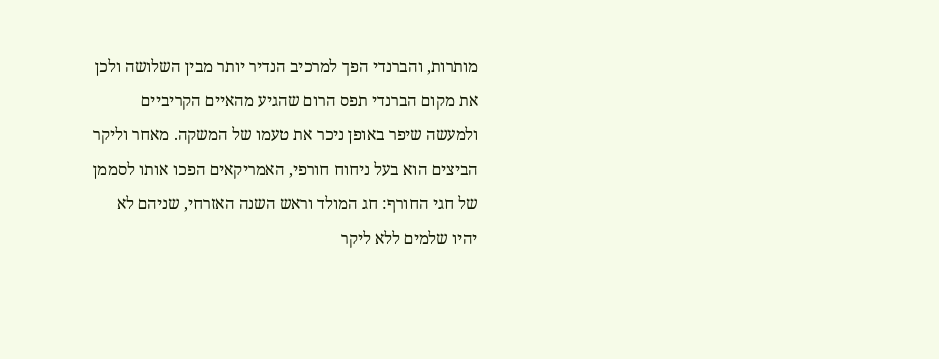מותרות, והברנדי הפך למרכיב הנדיר יותר מבין השלושה ולכן את מקום הברנדי תפס הרום שהגיע מהאיים הקריביים ולמעשה שיפר באופן ניכר את טעמו של המשקה. מאחר וליקר הביצים הוא בעל ניחוח חורפי, האמריקאים הפכו אותו לסממן של חגי החורף: חג המולד וראש השנה האזרחי, שניהם לא יהיו שלמים ללא ליקר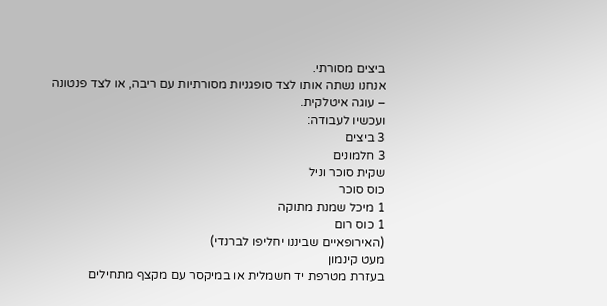ביצים מסורתי.
אנחנו נשתה אותו לצד סופגניות מסורתיות עם ריבה, או לצד פנטונה – עוגה איטלקית.
ועכשיו לעבודה:
3 ביצים
3 חלמונים
שקית סוכר וניל
כוס סוכר
1 מיכל שמנת מתוקה
1 כוס רום
(האירופאיים שביננו יחליפו לברנדי)
מעט קינמון
בעזרת מטרפת יד חשמלית או במיקסר עם מקצף מתחילים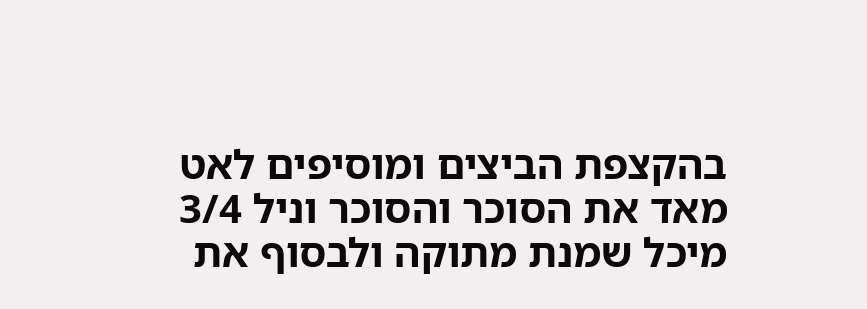בהקצפת הביצים ומוסיפים לאט מאד את הסוכר והסוכר וניל 3/4 מיכל שמנת מתוקה ולבסוף את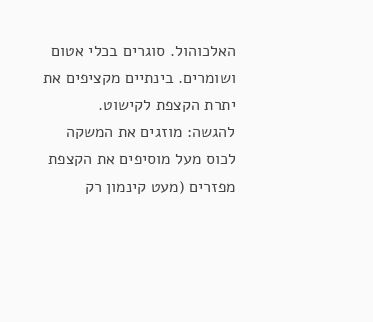האלכוהול. סוגרים בכלי אטום ושומרים. בינתיים מקציפים את יתרת הקצפת לקישוט.
להגשה: מוזגים את המשקה לכוס מעל מוסיפים את הקצפת מפזרים (מעט קינמון רק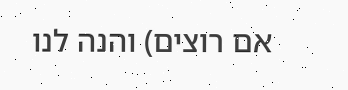אם רוצים) והנה לנו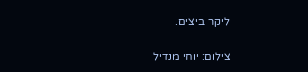ליקר ביצים.

צילום: יוחי מנדיל